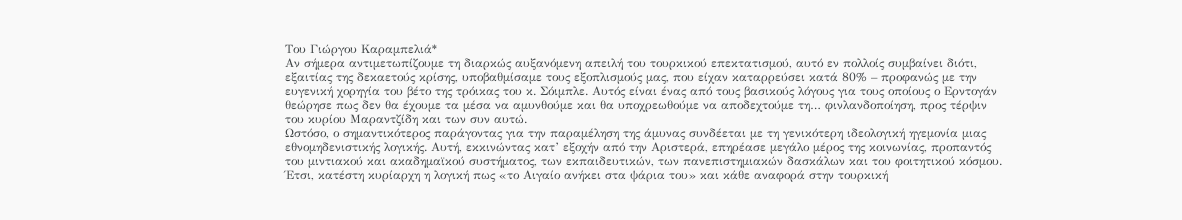Του Γιώργου Καραμπελιά*
Αν σήμερα αντιμετωπίζουμε τη διαρκώς αυξανόμενη απειλή του τουρκικού επεκτατισμού, αυτό εν πολλοίς συμβαίνει διότι, εξαιτίας της δεκαετούς κρίσης, υποβαθμίσαμε τους εξοπλισμούς μας, που είχαν καταρρεύσει κατά 80% – προφανώς με την ευγενική χορηγία του βέτο της τρόικας του κ. Σόιμπλε. Αυτός είναι ένας από τους βασικούς λόγους για τους οποίους ο Ερντογάν θεώρησε πως δεν θα έχουμε τα μέσα να αμυνθούμε και θα υποχρεωθούμε να αποδεχτούμε τη… φινλανδοποίηση, προς τέρψιν του κυρίου Μαραντζίδη και των συν αυτώ.
Ωστόσο, ο σημαντικότερος παράγοντας για την παραμέληση της άμυνας συνδέεται με τη γενικότερη ιδεολογική ηγεμονία μιας εθνομηδενιστικής λογικής. Αυτή, εκκινώντας κατ’ εξοχήν από την Αριστερά, επηρέασε μεγάλο μέρος της κοινωνίας, προπαντός του μιντιακού και ακαδημαϊκού συστήματος, των εκπαιδευτικών, των πανεπιστημιακών δασκάλων και του φοιτητικού κόσμου. Έτσι, κατέστη κυρίαρχη η λογική πως «το Αιγαίο ανήκει στα ψάρια του» και κάθε αναφορά στην τουρκική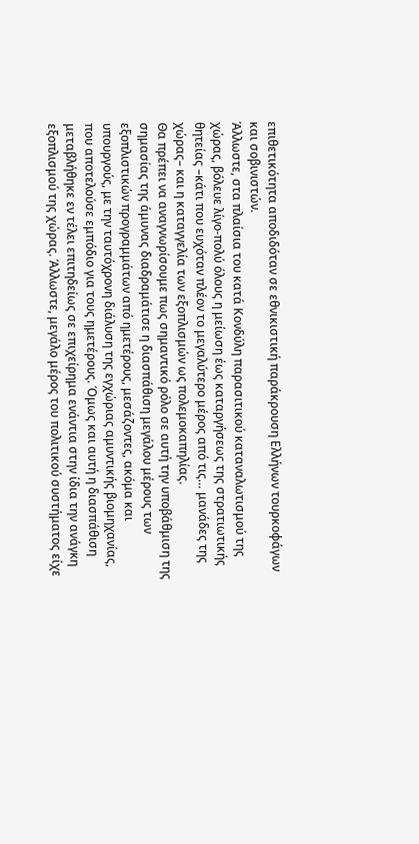επιθετικότητα αποδιδόταν σε εθνικιστική παράκρουση Ελλήνων τουρκοφάγων και σοβινιστών.
Άλλωστε, στα πλαίσια του κατά Κονδύλη παρασιτικού καταναλωτισμού της χώρας, βόλευε λίγο-πολύ όλους η μείωση έως καταργήσεως της στρατιωτικής θητείας –κάτι που ευχόταν πλέον το μεγαλύτερο μέρος από τις… μανάδες της χώρας– και η καταγγελία των εξοπλισμών ως πολεμοκαπηλίας.
Θα πρέπει να αναγνωρίσουμε πως σημαντικό ρόλο σε αυτή την υποβάθμιση της σημασίας της άμυνας διαδραμάτισε η διασπάθιση μεγάλου μέρους των εξοπλιστικών προγραμμάτων από ημετέρους, μεσάζοντες, ακόμα και υπουργούς, με την ταυτόχρονη διάλυση της εγχώριας αμυντικής βιομηχανίας, που αποτελούσε εμπόδιο για τους ημετέρους. Όμως και αυτή η διασπάθιση μεταβλήθηκε εν τέλει επιτηδείως σε επιχείρημα ενάντια στην ίδια την ανάγκη εξοπλισμού της χώρας. Άλλωστε, μεγάλο μέρος του πολιτικού συστήματος είχε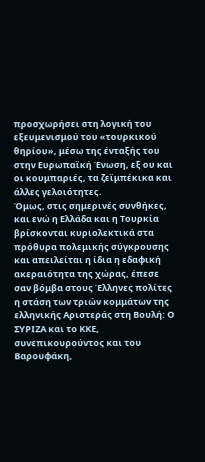προσχωρήσει στη λογική του εξευμενισμού του «τουρκικού θηρίου», μέσω της ένταξής του στην Ευρωπαϊκή Ένωση, εξ ου και οι κουμπαριές, τα ζεϊμπέκικα και άλλες γελοιότητες.
Όμως, στις σημερινές συνθήκες, και ενώ η Ελλάδα και η Τουρκία βρίσκονται κυριολεκτικά στα πρόθυρα πολεμικής σύγκρουσης και απειλείται η ίδια η εδαφική ακεραιότητα της χώρας, έπεσε σαν βόμβα στους Έλληνες πολίτες η στάση των τριών κομμάτων της ελληνικής Αριστεράς στη Βουλή: Ο ΣΥΡΙΖΑ και το ΚΚΕ, συνεπικουρούντος και του Βαρουφάκη,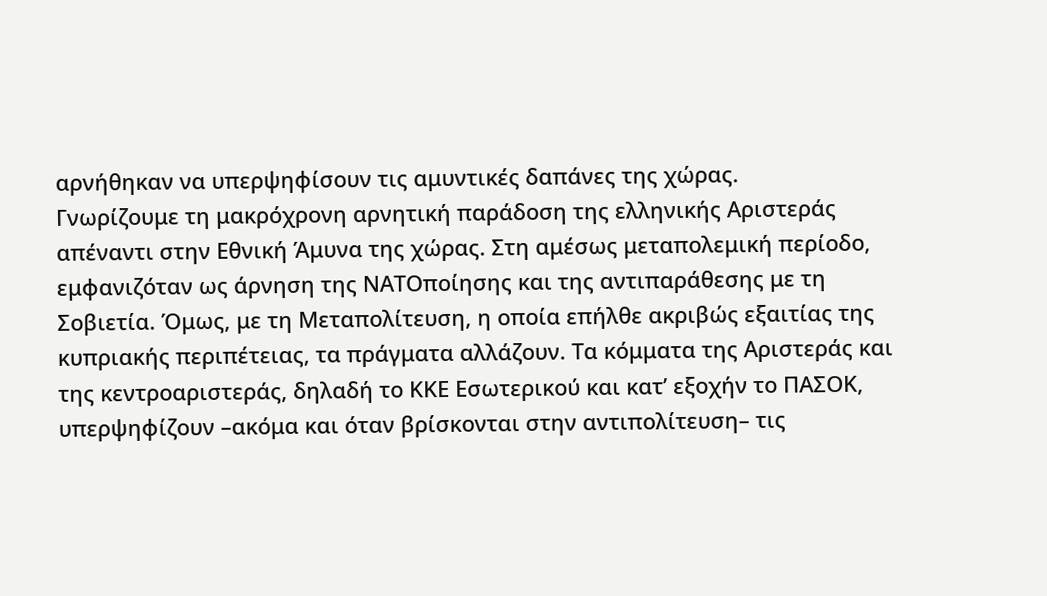αρνήθηκαν να υπερψηφίσουν τις αμυντικές δαπάνες της χώρας.
Γνωρίζουμε τη μακρόχρονη αρνητική παράδοση της ελληνικής Αριστεράς απέναντι στην Εθνική Άμυνα της χώρας. Στη αμέσως μεταπολεμική περίοδο, εμφανιζόταν ως άρνηση της ΝΑΤΟποίησης και της αντιπαράθεσης με τη Σοβιετία. Όμως, με τη Μεταπολίτευση, η οποία επήλθε ακριβώς εξαιτίας της κυπριακής περιπέτειας, τα πράγματα αλλάζουν. Τα κόμματα της Αριστεράς και της κεντροαριστεράς, δηλαδή το ΚΚΕ Εσωτερικού και κατ’ εξοχήν το ΠΑΣΟΚ, υπερψηφίζουν –ακόμα και όταν βρίσκονται στην αντιπολίτευση– τις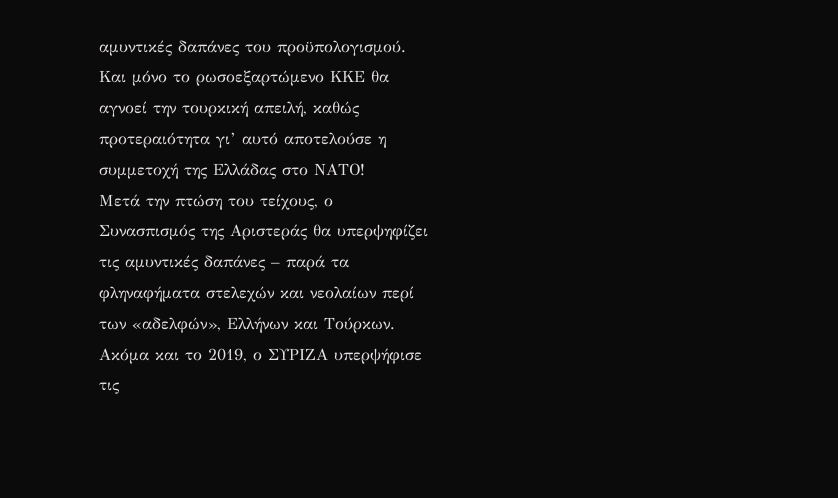αμυντικές δαπάνες του προϋπολογισμού. Και μόνο το ρωσοεξαρτώμενο ΚΚΕ θα αγνοεί την τουρκική απειλή, καθώς προτεραιότητα γι’ αυτό αποτελούσε η συμμετοχή της Ελλάδας στο ΝΑΤΟ!
Μετά την πτώση του τείχους, ο Συνασπισμός της Αριστεράς θα υπερψηφίζει τις αμυντικές δαπάνες – παρά τα φληναφήματα στελεχών και νεολαίων περί των «αδελφών», Ελλήνων και Τούρκων. Ακόμα και το 2019, ο ΣΥΡΙΖΑ υπερψήφισε τις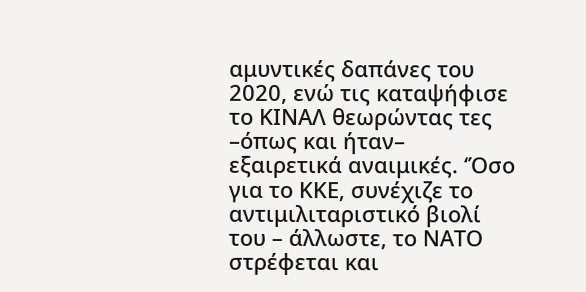αμυντικές δαπάνες του 2020, ενώ τις καταψήφισε το ΚΙΝΑΛ θεωρώντας τες –όπως και ήταν– εξαιρετικά αναιμικές. ‘Όσο για το ΚΚΕ, συνέχιζε το αντιμιλιταριστικό βιολί του – άλλωστε, το ΝΑΤΟ στρέφεται και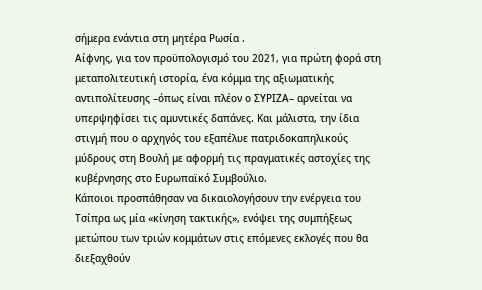σήμερα ενάντια στη μητέρα Ρωσία .
Αίφνης, για τον προϋπολογισμό του 2021, για πρώτη φορά στη μεταπολιτευτική ιστορία, ένα κόμμα της αξιωματικής αντιπολίτευσης –όπως είναι πλέον ο ΣΥΡΙΖΑ– αρνείται να υπερψηφίσει τις αμυντικές δαπάνες. Και μάλιστα, την ίδια στιγμή που ο αρχηγός του εξαπέλυε πατριδοκαπηλικούς μύδρους στη Βουλή με αφορμή τις πραγματικές αστοχίες της κυβέρνησης στο Ευρωπαϊκό Συμβούλιο.
Κάποιοι προσπάθησαν να δικαιολογήσουν την ενέργεια του Τσίπρα ως μία «κίνηση τακτικής», ενόψει της συμπήξεως μετώπου των τριών κομμάτων στις επόμενες εκλογές που θα διεξαχθούν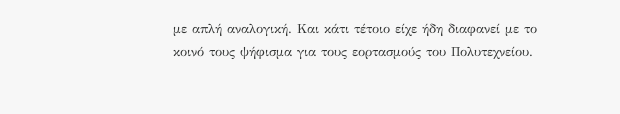με απλή αναλογική. Και κάτι τέτοιο είχε ήδη διαφανεί με το κοινό τους ψήφισμα για τους εορτασμούς του Πολυτεχνείου.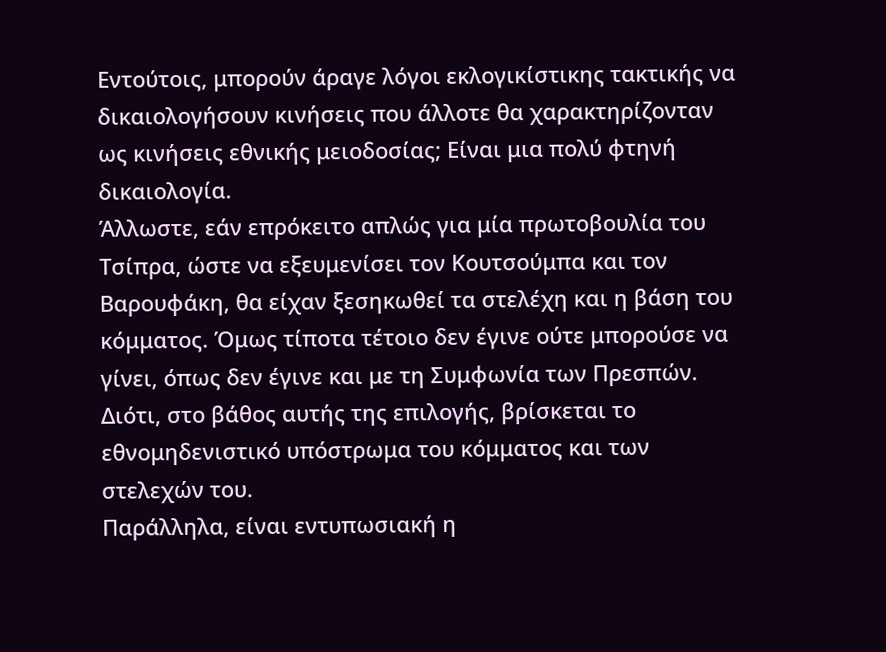Εντούτοις, μπορούν άραγε λόγοι εκλογικίστικης τακτικής να δικαιολογήσουν κινήσεις που άλλοτε θα χαρακτηρίζονταν ως κινήσεις εθνικής μειοδοσίας; Είναι μια πολύ φτηνή δικαιολογία.
Άλλωστε, εάν επρόκειτο απλώς για μία πρωτοβουλία του Τσίπρα, ώστε να εξευμενίσει τον Κουτσούμπα και τον Βαρουφάκη, θα είχαν ξεσηκωθεί τα στελέχη και η βάση του κόμματος. Όμως τίποτα τέτοιο δεν έγινε ούτε μπορούσε να γίνει, όπως δεν έγινε και με τη Συμφωνία των Πρεσπών. Διότι, στο βάθος αυτής της επιλογής, βρίσκεται το εθνομηδενιστικό υπόστρωμα του κόμματος και των στελεχών του.
Παράλληλα, είναι εντυπωσιακή η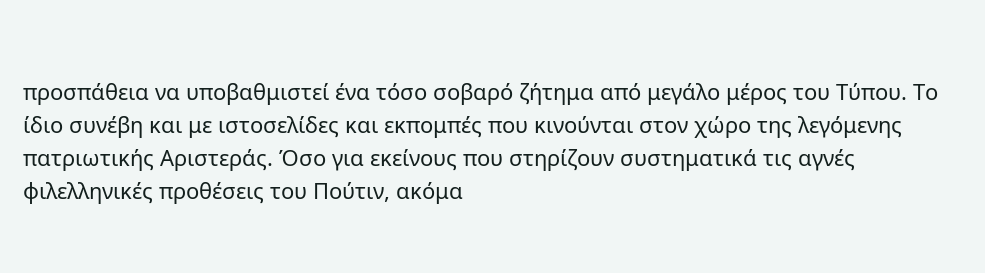προσπάθεια να υποβαθμιστεί ένα τόσο σοβαρό ζήτημα από μεγάλο μέρος του Τύπου. Το ίδιο συνέβη και με ιστοσελίδες και εκπομπές που κινούνται στον χώρο της λεγόμενης πατριωτικής Αριστεράς. Όσο για εκείνους που στηρίζουν συστηματικά τις αγνές φιλελληνικές προθέσεις του Πούτιν, ακόμα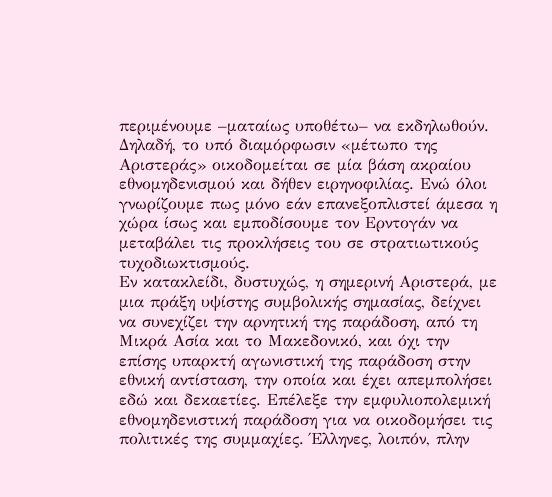περιμένουμε –ματαίως υποθέτω– να εκδηλωθούν.
Δηλαδή, το υπό διαμόρφωσιν «μέτωπο της Αριστεράς» οικοδομείται σε μία βάση ακραίου εθνομηδενισμού και δήθεν ειρηνοφιλίας. Ενώ όλοι γνωρίζουμε πως μόνο εάν επανεξοπλιστεί άμεσα η χώρα ίσως και εμποδίσουμε τον Ερντογάν να μεταβάλει τις προκλήσεις του σε στρατιωτικούς τυχοδιωκτισμούς.
Εν κατακλείδι, δυστυχώς, η σημερινή Αριστερά, με μια πράξη υψίστης συμβολικής σημασίας, δείχνει να συνεχίζει την αρνητική της παράδοση, από τη Μικρά Ασία και το Μακεδονικό, και όχι την επίσης υπαρκτή αγωνιστική της παράδοση στην εθνική αντίσταση, την οποία και έχει απεμπολήσει εδώ και δεκαετίες. Επέλεξε την εμφυλιοπολεμική εθνομηδενιστική παράδοση για να οικοδομήσει τις πολιτικές της συμμαχίες. Έλληνες, λοιπόν, πλην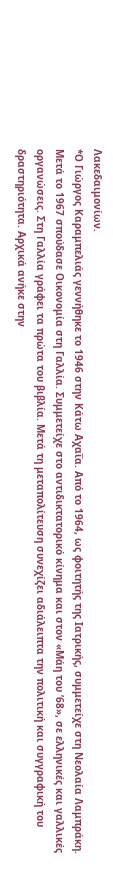Λακεδαιμονίων.
*Ο Γιώργος Καραμπελιάς γεννήθηκε το 1946 στην Κάτω Αχαΐα. Από το 1964, ως φοιτητής της Ιατρικής, συμμετείχε στη Νεολαία Λαμπράκη. Μετά το 1967 σπούδασε Οικονομία στη Γαλλία. Συμμετείχε στο αντιδικτατορικό κίνημα και στον «Μάη του ’68», σε ελληνικές και γαλλικές οργανώσεις. Στη Γαλλία γράφει τα πρώτα του βιβλία. Μετά τη μεταπολίτευση συνεχίζει αδιάλειπτα την πολιτική και συγγραφική του δραστηριότητα. Αρχικά ανήκε στην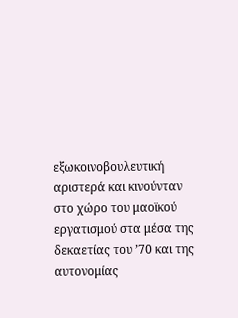εξωκοινοβουλευτική αριστερά και κινούνταν στο χώρο του μαοϊκού εργατισμού στα μέσα της δεκαετίας του ’70 και της αυτονομίας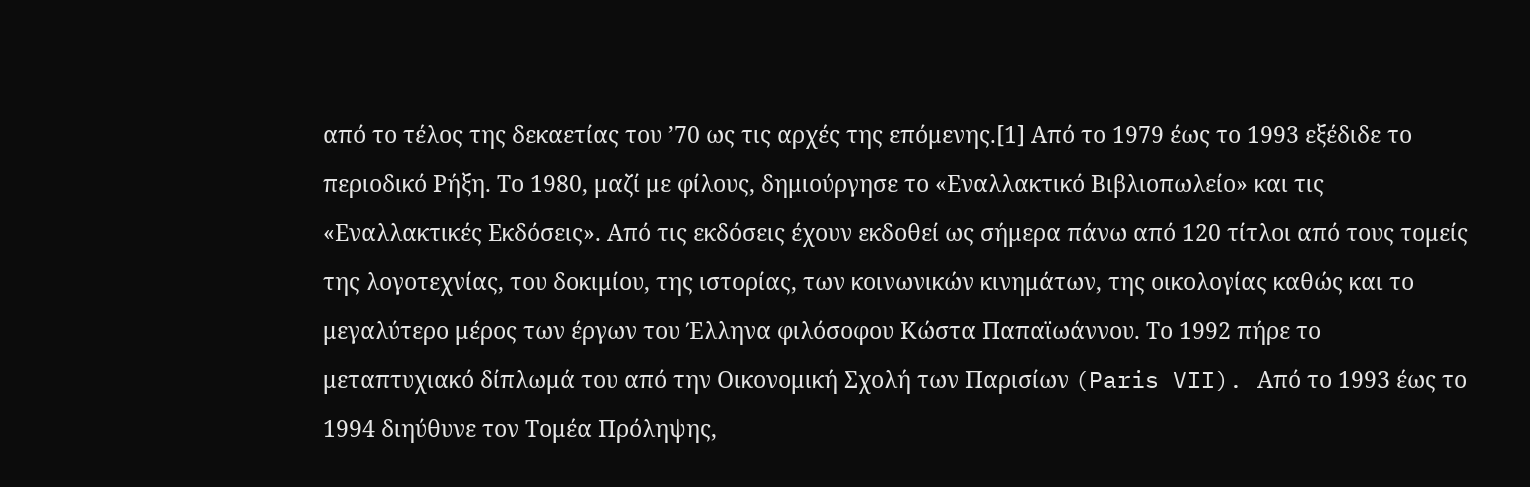από το τέλος της δεκαετίας του ’70 ως τις αρχές της επόμενης.[1] Από το 1979 έως το 1993 εξέδιδε το περιοδικό Ρήξη. Το 1980, μαζί με φίλους, δημιούργησε το «Εναλλακτικό Βιβλιοπωλείο» και τις «Εναλλακτικές Εκδόσεις». Από τις εκδόσεις έχουν εκδοθεί ως σήμερα πάνω από 120 τίτλοι από τους τομείς της λογοτεχνίας, του δοκιμίου, της ιστορίας, των κοινωνικών κινημάτων, της οικολογίας καθώς και το μεγαλύτερο μέρος των έργων του Έλληνα φιλόσοφου Κώστα Παπαϊωάννου. Το 1992 πήρε το μεταπτυχιακό δίπλωμά του από την Οικονομική Σχολή των Παρισίων (Paris VII). Από το 1993 έως το 1994 διηύθυνε τον Τομέα Πρόληψης,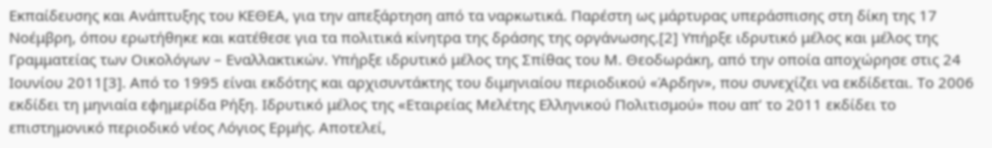Εκπαίδευσης και Ανάπτυξης του ΚΕΘΕΑ, για την απεξάρτηση από τα ναρκωτικά. Παρέστη ως μάρτυρας υπεράσπισης στη δίκη της 17 Νοέμβρη, όπου ερωτήθηκε και κατέθεσε για τα πολιτικά κίνητρα της δράσης της οργάνωσης.[2] Υπήρξε ιδρυτικό μέλος και μέλος της Γραμματείας των Οικολόγων – Εναλλακτικών. Υπήρξε ιδρυτικό μέλος της Σπίθας του Μ. Θεοδωράκη, από την οποία αποχώρησε στις 24 Ιουνίου 2011[3]. Από το 1995 είναι εκδότης και αρχισυντάκτης του διμηνιαίου περιοδικού «Άρδην», που συνεχίζει να εκδίδεται. Το 2006 εκδίδει τη μηνιαία εφημερίδα Ρήξη. Ιδρυτικό μέλος της «Εταιρείας Μελέτης Ελληνικού Πολιτισμού» που απ’ το 2011 εκδίδει το επιστημονικό περιοδικό νέος Λόγιος Ερμής. Αποτελεί,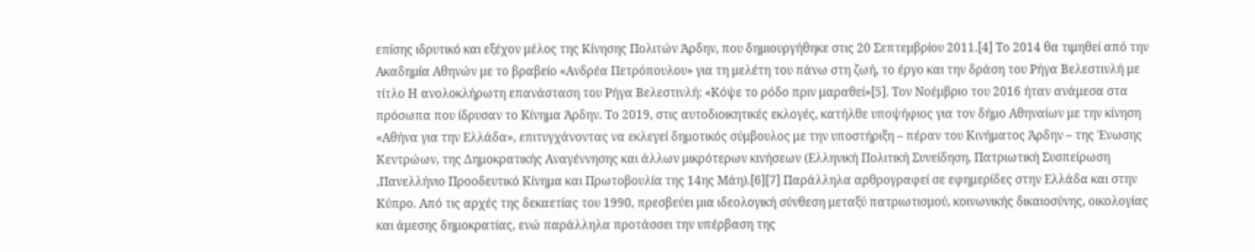επίσης ιδρυτικό και εξέχον μέλος της Κίνησης Πολιτών Άρδην, που δημιουργήθηκε στις 20 Σεπτεμβρίου 2011.[4] Το 2014 θα τιμηθεί από την Ακαδημία Αθηνών με το βραβείο «Ανδρέα Πετρόπουλου» για τη μελέτη του πάνω στη ζωή, το έργο και την δράση του Ρήγα Βελεστινλή με τίτλο Η ανολοκλήρωτη επανάσταση του Ρήγα Βελεστινλή: «Κόψε το ρόδο πριν μαραθεί»[5]. Τον Νοέμβριο του 2016 ήταν ανάμεσα στα πρόσωπα που ίδρυσαν το Κίνημα Άρδην. Το 2019, στις αυτοδιοικητικές εκλογές, κατήλθε υποψήφιος για τον δήμο Αθηναίων με την κίνηση «Αθήνα για την Ελλάδα», επιτυγχάνοντας να εκλεγεί δημοτικός σύμβουλος με την υποστήριξη – πέραν του Κινήματος Άρδην – της Ένωσης Κεντρώων, της Δημοκρατικής Αναγέννησης και άλλων μικρότερων κινήσεων (Ελληνική Πολιτική Συνείδηση, Πατριωτική Συσπείρωση ,Πανελλήνιο Προοδευτικό Κίνημα και Πρωτοβουλία της 14ης Μάη).[6][7] Παράλληλα αρθρογραφεί σε εφημερίδες στην Ελλάδα και στην Κύπρο. Από τις αρχές της δεκαετίας του 1990, πρεσβεύει μια ιδεολογική σύνθεση μεταξύ πατριωτισμού, κοινωνικής δικαιοσύνης, οικολογίας και άμεσης δημοκρατίας, ενώ παράλληλα προτάσσει την υπέρβαση της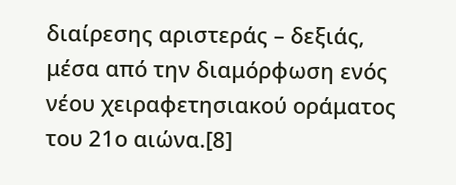διαίρεσης αριστεράς – δεξιάς, μέσα από την διαμόρφωση ενός νέου χειραφετησιακού οράματος του 21ο αιώνα.[8]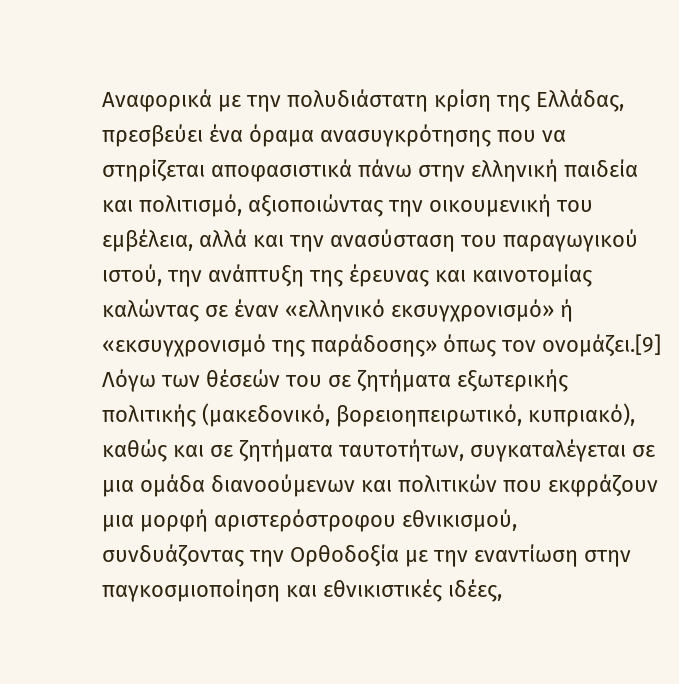Αναφορικά με την πολυδιάστατη κρίση της Ελλάδας, πρεσβεύει ένα όραμα ανασυγκρότησης που να στηρίζεται αποφασιστικά πάνω στην ελληνική παιδεία και πολιτισμό, αξιοποιώντας την οικουμενική του εμβέλεια, αλλά και την ανασύσταση του παραγωγικού ιστού, την ανάπτυξη της έρευνας και καινοτομίας καλώντας σε έναν «ελληνικό εκσυγχρονισμό» ή «εκσυγχρονισμό της παράδοσης» όπως τον ονομάζει.[9] Λόγω των θέσεών του σε ζητήματα εξωτερικής πολιτικής (μακεδονικό, βορειοηπειρωτικό, κυπριακό), καθώς και σε ζητήματα ταυτοτήτων, συγκαταλέγεται σε μια ομάδα διανοούμενων και πολιτικών που εκφράζουν μια μορφή αριστερόστροφου εθνικισμού, συνδυάζοντας την Ορθοδοξία με την εναντίωση στην παγκοσμιοποίηση και εθνικιστικές ιδέες,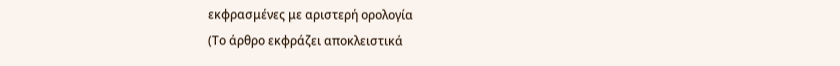εκφρασμένες με αριστερή ορολογία
(Το άρθρο εκφράζει αποκλειστικά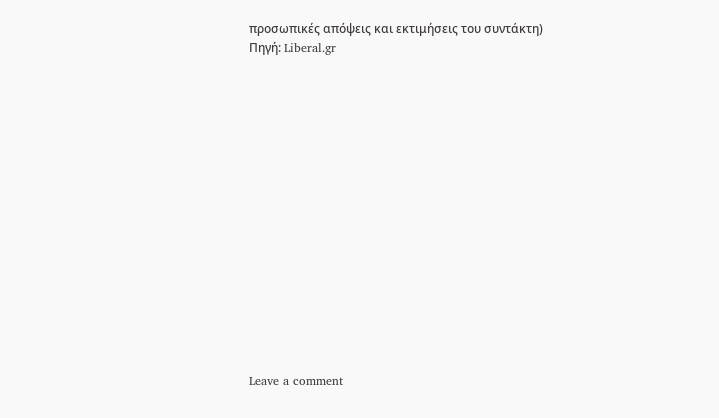προσωπικές απόψεις και εκτιμήσεις του συντάκτη)
Πηγή: Liberal.gr
















Leave a comment